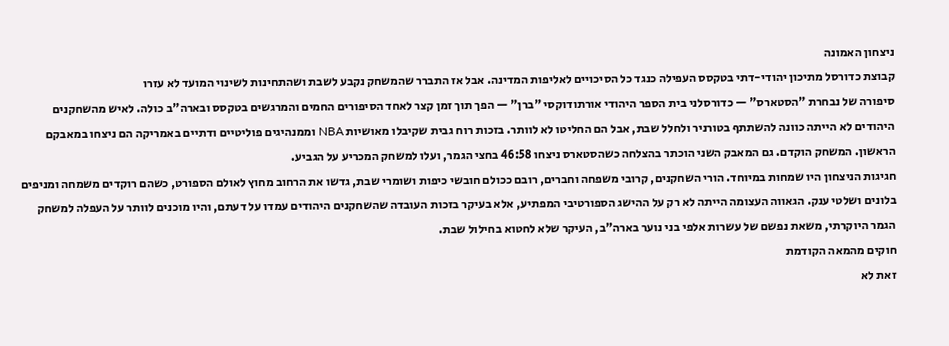ניצחון האמונה
קבוצת כדורסל מתיכון יהודי-דתי בטקסס העפילה כנגד כל הסיכויים לאליפות המדינה. אבל אז התברר שהמשחק נקבע לשבת ושהתחינות לשינוי המועד לא עזרו
סיפורה של נבחרת "הסטארס" — כדורסלני בית הספר היהודי אורתודוקסי "ברן" — הפך תוך זמן קצר לאחד הסיפורים החמים והמרגשים בטקסס ובארה"ב כולה. לאיש מהשחקנים היהודים לא הייתה כוונה להשתתף בטורניר ולחלל שבת, אבל הם החליטו לא לוותר. בזכות רוח גבית שקיבלו מאושיות NBA וממנהיגים פוליטיים ודתיים באמריקה הם ניצחו במאבקם הראשון. המשחק הוקדם. גם המאבק השני הוכתר בהצלחה כשהסטארס ניצחו 46:58 בחצי הגמר, ועלו למשחק המכריע על הגביע.
חגיגות הניצחון היו שמחות במיוחד. הורי השחקנים, קרובי משפחה וחברים, רובם ככולם חובשי כיפות ושומרי שבת, גדשו את הרחוב מחוץ לאולם הספורט, כשהם רוקדים משמחה ומניפים בלונים ושלטי ענק. הגאווה העצומה הייתה לא רק על ההישג הספורטיבי המפתיע, אלא בעיקר בזכות העובדה שהשחקנים היהודים עמדו על דעתם, והיו מוכנים לוותר על העפלה למשחק הגמר היוקרתי, משאת נפשם של עשרות אלפי בני נוער בארה"ב, העיקר שלא לחטוא בחילול שבת.
חוקים מהמאה הקודמת
זאת לא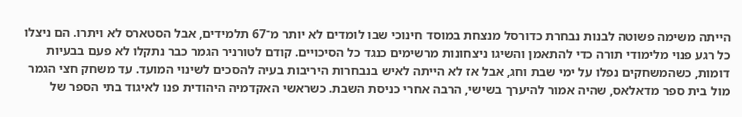הייתה משימה פשוטה לבנות נבחרת כדורסל מנצחת במוסד חינוכי שבו לומדים לא יותר מ־67 תלמידים, אבל הסטארס לא ויתרו. הם ניצלו כל רגע פנוי מלימודי תורה כדי להתאמן והשיגו ניצחונות מרשימים כנגד כל הסיכויים. קודם לטורניר הגמר כבר נתקלו לא פעם בבעיות דומות, כשהמשחקים נפלו על ימי שבת וחג, אבל אז לא הייתה לאיש בנבחרות היריבות בעיה להסכים לשינוי המועד. עד משחק חצי הגמר מול בית ספר מדאלאס, שהיה אמור להיערך בשישי, הרבה אחרי כניסת השבת. כשראשי האקדמיה היהודית פנו לאיגוד בתי הספר של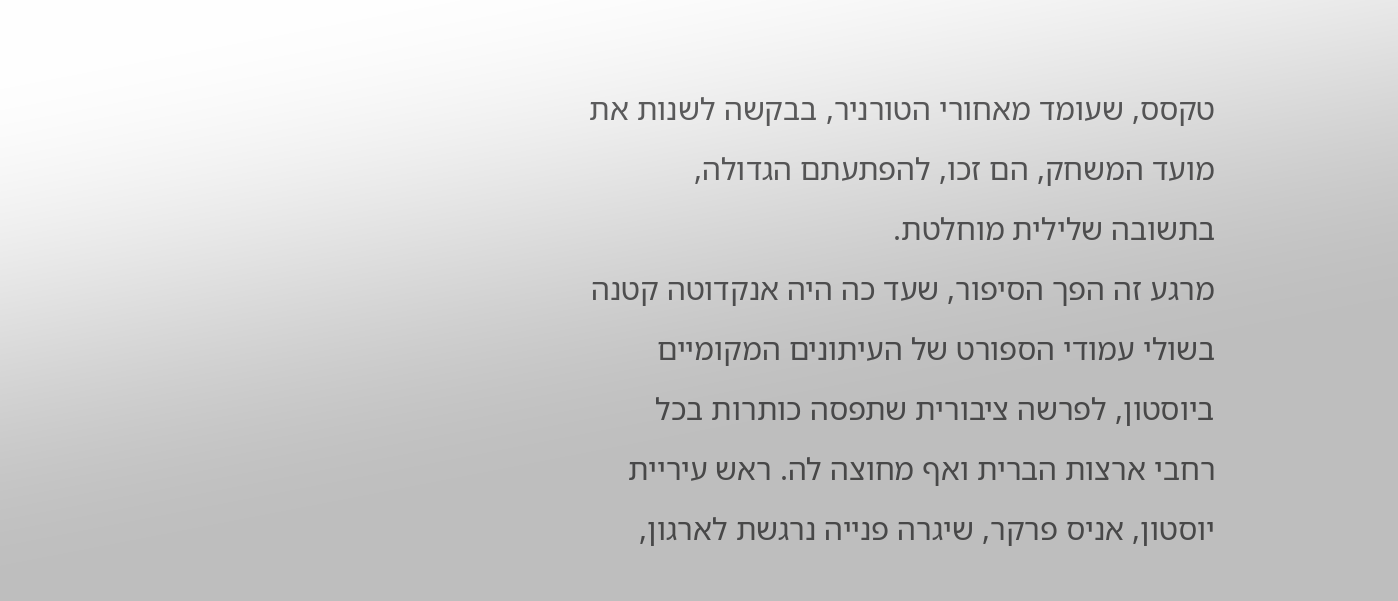טקסס, שעומד מאחורי הטורניר, בבקשה לשנות את מועד המשחק, הם זכו, להפתעתם הגדולה, בתשובה שלילית מוחלטת.
מרגע זה הפך הסיפור, שעד כה היה אנקדוטה קטנה בשולי עמודי הספורט של העיתונים המקומיים ביוסטון, לפרשה ציבורית שתפסה כותרות בכל רחבי ארצות הברית ואף מחוצה לה. ראש עיריית יוסטון, אניס פרקר, שיגרה פנייה נרגשת לארגון,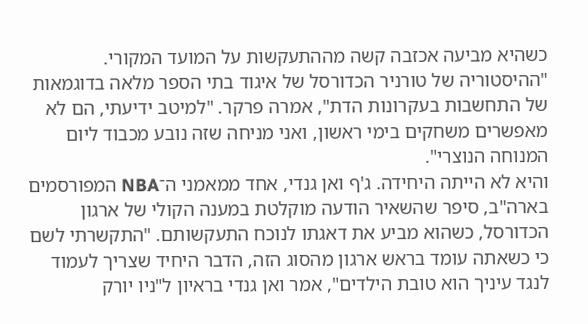כשהיא מביעה אכזבה קשה מההתעקשות על המועד המקורי. "ההיסטוריה של טורניר הכדורסל של איגוד בתי הספר מלאה בדוגמאות של התחשבות בעקרונות הדת", אמרה פרקר. "למיטב ידיעתי, הם לא מאפשרים משחקים בימי ראשון, ואני מניחה שזה נובע מכבוד ליום המנוחה הנוצרי".
והיא לא הייתה היחידה. ג'ף ואן גנדי, אחד ממאמני ה־NBA המפורסמים בארה"ב, סיפר שהשאיר הודעה מוקלטת במענה הקולי של ארגון הכדורסל, כשהוא מביע את דאגתו לנוכח התעקשותם. "התקשרתי לשם כי כשאתה עומד בראש ארגון מהסוג הזה, הדבר היחיד שצריך לעמוד לנגד עיניך הוא טובת הילדים", אמר ואן גנדי בראיון ל"ניו יורק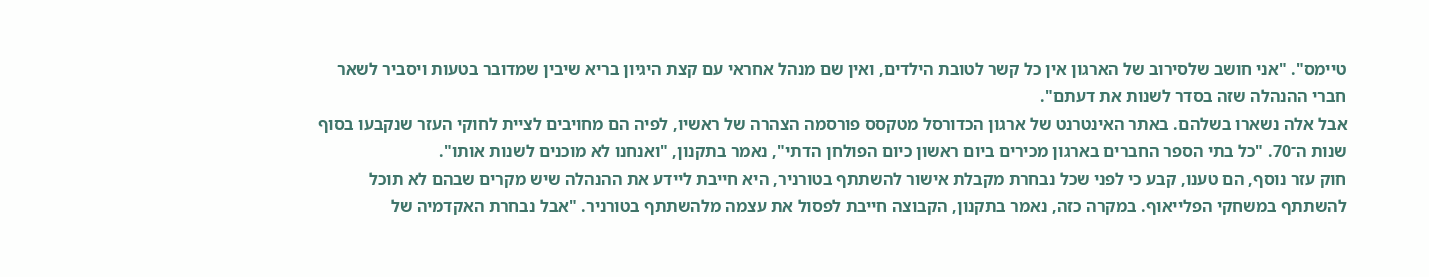טיימס". "אני חושב שלסירוב של הארגון אין כל קשר לטובת הילדים, ואין שם מנהל אחראי עם קצת היגיון בריא שיבין שמדובר בטעות ויסביר לשאר חברי ההנהלה שזה בסדר לשנות את דעתם".
אבל אלה נשארו בשלהם. באתר האינטרנט של ארגון הכדורסל מטקסס פורסמה הצהרה של ראשיו, לפיה הם מחויבים לציית לחוקי העזר שנקבעו בסוף שנות ה־70. "כל בתי הספר החברים בארגון מכירים ביום ראשון כיום הפולחן הדתי", נאמר בתקנון, "ואנחנו לא מוכנים לשנות אותו".
חוק עזר נוסף, הם טענו, קבע כי לפני שכל נבחרת מקבלת אישור להשתתף בטורניר, היא חייבת ליידע את ההנהלה שיש מקרים שבהם לא תוכל להשתתף במשחקי הפלייאוף. במקרה כזה, נאמר בתקנון, הקבוצה חייבת לפסול את עצמה מלהשתתף בטורניר. "אבל נבחרת האקדמיה של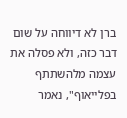ברן לא דיווחה על שום דבר כזה, ולא פסלה את עצמה מלהשתתף בפלייאוף", נאמר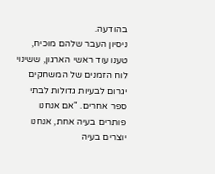בהודעה.
ניסיון העבר שלהם מוכיח, טענו עוד ראשי הארגון, ששינוי לוח הזמנים של המשחקים יגרום לבעיות גדולות לבתי ספר אחרים. "אם אנחנו פותרים בעיה אחת, אנחנו יוצרים בעיה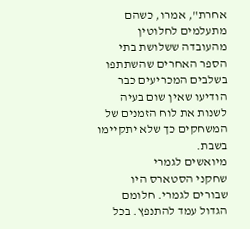אחרת", אמרו, כשהם מתעלמים לחלוטין מהעובדה ששלושת בתי הספר האחרים שהשתתפו בשלבים המכריעים כבר הודיעו שאין שום בעיה לשנות את לוח הזמנים של המשחקים כך שלא יתקיימו בשבת.
מיואשים לגמרי
שחקני הסטארס היו שבורים לגמרי. חלומם הגדול עמד להתנפץ. בכל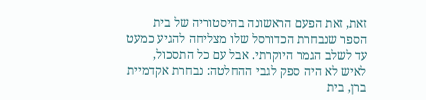זאת, זאת הפעם הראשונה בהיסטוריה של בית הספר שנבחרת הכדורסל שלו מצליחה להגיע כמעט עד לשלב הגמר היוקרתי. אבל עם כל התסכול, לאיש לא היה ספק לגבי ההחלטה: נבחרת אקדמיית ברן, בית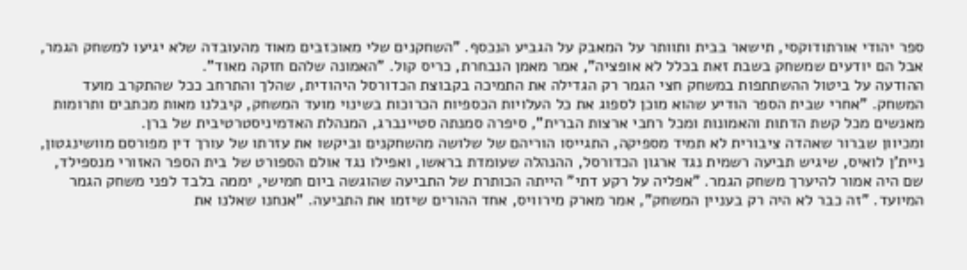ספר יהודי אורתודוקסי, תישאר בבית ותוותר על המאבק על הגביע הנכסף. "השחקנים שלי מאוכזבים מאוד מהעובדה שלא יגיעו למשחק הגמר, אבל הם יודעים שמשחק בשבת זאת בכלל לא אופציה", אמר מאמן הנבחרת, כריס קול. "האמונה שלהם חזקה מאוד".
ההודעה על ביטול ההשתתפות במשחק חצי הגמר רק הגדילה את התמיכה בקבוצת הכדורסל היהודית, שהלך והתרחב ככל שהתקרב מועד המשחק. "אחרי שבית הספר הודיע שהוא מוכן לספוג את כל העלויות הכספיות הכרוכות בשינוי מועד המשחק, קיבלנו מאות מכתבים ותרומות מאנשים מכל קשת הדתות והאמונות ומכל רחבי ארצות הברית", סיפרה סמנתה סטיינברג, המנהלת האדמיניסטרטיבית של ברן.
ומכיוון שברור שאהדה ציבורית לא תמיד מספיקה, התגייסו הוריהם של שלושה מהשחקנים וביקשו את עזרתו של עורך דין מפורסם מוושינגטון, ניית'ן לואיס, שיגיש תביעה רשמית נגד ארגון הכדורסל, ההנהלה שעומדת בראשו, ואפילו נגד אולם הספורט של בית הספר האזורי מנספילד, שם היה אמור להיערך משחק הגמר. "אפליה על רקע דתי" הייתה הכותרת של התביעה שהוגשה ביום חמישי, יממה בלבד לפני משחק הגמר המיועד. "זה כבר לא היה רק בעניין המשחק", אמר מארק מירוויס, אחד ההורים שיזמו את התביעה. "אנחנו שאלנו את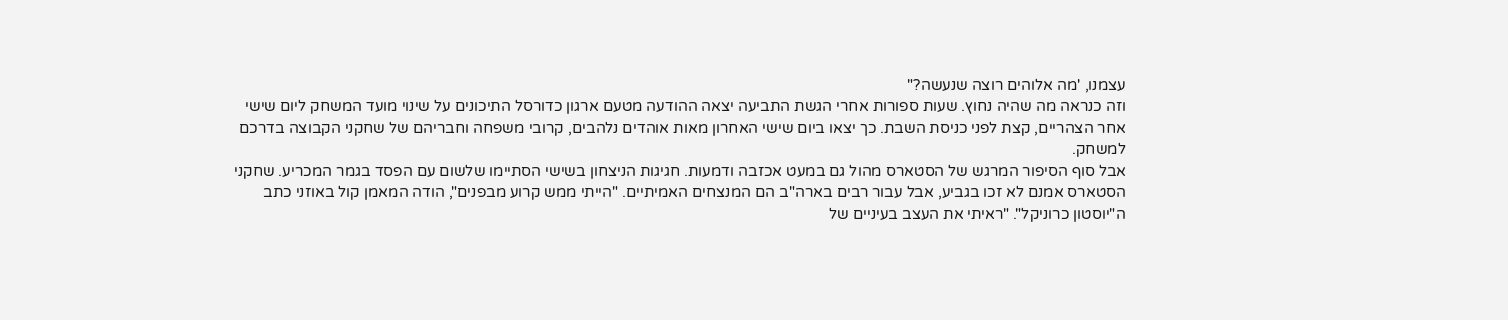עצמנו, 'מה אלוהים רוצה שנעשה?"
וזה כנראה מה שהיה נחוץ. שעות ספורות אחרי הגשת התביעה יצאה ההודעה מטעם ארגון כדורסל התיכונים על שינוי מועד המשחק ליום שישי אחר הצהריים, קצת לפני כניסת השבת. כך יצאו ביום שישי האחרון מאות אוהדים נלהבים, קרובי משפחה וחבריהם של שחקני הקבוצה בדרכם למשחק.
אבל סוף הסיפור המרגש של הסטארס מהול גם במעט אכזבה ודמעות. חגיגות הניצחון בשישי הסתיימו שלשום עם הפסד בגמר המכריע. שחקני הסטארס אמנם לא זכו בגביע, אבל עבור רבים בארה"ב הם המנצחים האמיתיים. "הייתי ממש קרוע מבפנים", הודה המאמן קול באוזני כתב ה"יוסטון כרוניקל". "ראיתי את העצב בעיניים של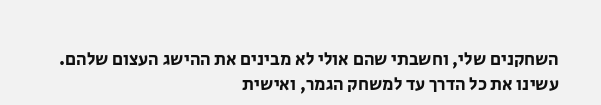השחקנים שלי, וחשבתי שהם אולי לא מבינים את ההישג העצום שלהם. עשינו את כל הדרך עד למשחק הגמר, ואישית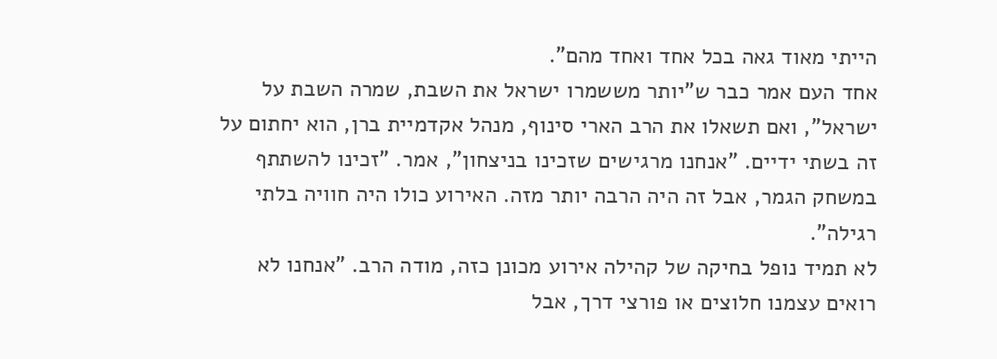הייתי מאוד גאה בכל אחד ואחד מהם".
אחד העם אמר כבר ש"יותר מששמרו ישראל את השבת, שמרה השבת על ישראל", ואם תשאלו את הרב הארי סינוף, מנהל אקדמיית ברן, הוא יחתום על זה בשתי ידיים. "אנחנו מרגישים שזכינו בניצחון", אמר. "זכינו להשתתף במשחק הגמר, אבל זה היה הרבה יותר מזה. האירוע כולו היה חוויה בלתי רגילה".
לא תמיד נופל בחיקה של קהילה אירוע מכונן כזה, מודה הרב. "אנחנו לא רואים עצמנו חלוצים או פורצי דרך, אבל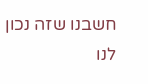חשבנו שזה נכון לנו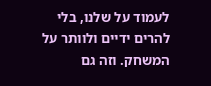לעמוד על שלנו, בלי להרים ידיים ולוותר על המשחק. וזה גם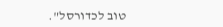טוב לכדורסל".